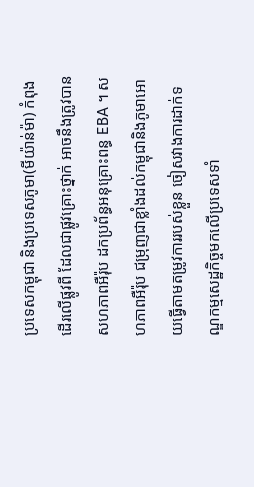ប្រទេសកម្ពុជា និងប្រទេសភូមា(មីយ៉ាន់ម៉ា) កំពុងដើរលើផ្លូវពី ដែលជាផ្លូវគ្រោះថ្នាក់ អាចនឹងត្រូវបានសហភាពអឺរ៉ុប ដកប្រព័ន្ធអនុគ្រោះពន្ធ EBA ។ សហភាពអឺរ៉ុប ជម្រុញជាខ្លាំងដល់កម្ពុជានិងភូមាអោយធ្វើតាមតម្រូវការរបស់ខ្លួន ចៀសវាងការដាក់ទណ្ឌកម្មសេដ្ឋកិច្ចមកលើប្រទេសទាំ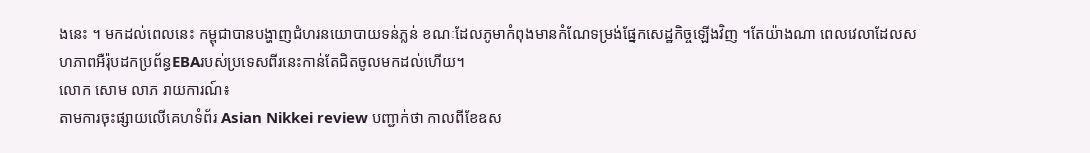ងនេះ ។ មកដល់ពេលនេះ កម្ពុជាបានបង្ហាញជំហរនយោបាយទន់ភ្លន់ ខណៈដែលភូមាកំពុងមានកំណែទម្រង់ផ្នែកសេដ្ឋកិច្ចឡើងវិញ ។តែយ៉ាងណា ពេលវេលាដែលសហភាពអឺរ៉ុបដកប្រព័ន្ធEBAរបស់ប្រទេសពីរនេះកាន់តែជិតចូលមកដល់ហើយ។
លោក សោម លាភ រាយការណ៍៖
តាមការចុះផ្សាយលើគេហទំព័រ Asian Nikkei review បញ្ជាក់ថា កាលពីខែឧស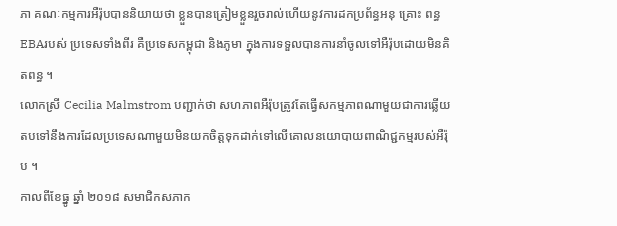ភា គណៈកម្មការអឺរ៉ុបបាននិយាយថា ខ្លួនបានត្រៀមខ្លួនរួចរាល់ហើយនូវការដកប្រព័ន្ធអនុ គ្រោះ ពន្ធEBAរបស់ ប្រទេសទាំងពីរ គឺប្រទេសកម្ពុជា និងភូមា ក្នុងការទទួលបានការនាំចូលទៅអឺរ៉ុបដោយមិនគិតពន្ធ ។
លោកស្រី Cecilia Malmstrom បញ្ជាក់ថា សហភាពអឺរ៉ុបត្រូវតែធ្វើសកម្មភាពណាមួយជាការឆ្លើយតបទៅនឹងការដែលប្រទេសណាមួយមិនយកចិត្តទុកដាក់ទៅលើគោលនយោបាយពាណិជ្ជកម្មរបស់អឺរ៉ុប ។
កាលពីខែធ្នូ ឆ្នាំ ២០១៨ សមាជិកសភាក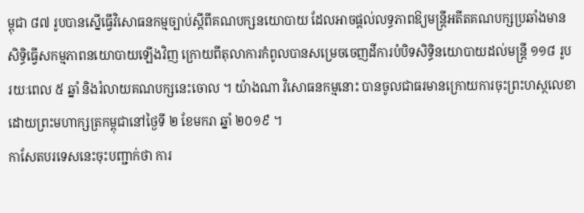ម្ពុជា ៨៧ រូបបានស្នើធ្វើវិសោធនកម្មច្បាប់ស្ដីពីគណបក្សនយោបាយ ដែលអាចផ្ដល់លទ្ធភាពឱ្យមន្ត្រីអតីតគណបក្សប្រឆាំងមានសិទ្ធិធ្វើសកម្មភាពនយោបាយឡើងវិញ ក្រោយពីតុលាការកំពូលបានសម្រេចចេញដីការបំបិទសិទ្ធិនយោបាយដល់មន្ត្រី ១១៨ រូប រយៈពេល ៥ ឆ្នាំ និងរំលាយគណបក្សនេះចោល ។ យ៉ាងណា វិសោធនកម្មនោះ បានចូលជាធរមានក្រោយការចុះព្រះហស្ថលេខាដោយព្រះមហាក្សត្រកម្ពុជានៅថ្ងៃទី ២ ខែមករា ឆ្នាំ ២០១៩ ។
កាសែតបរទេសនេះចុះបញ្ជាក់ថា ការ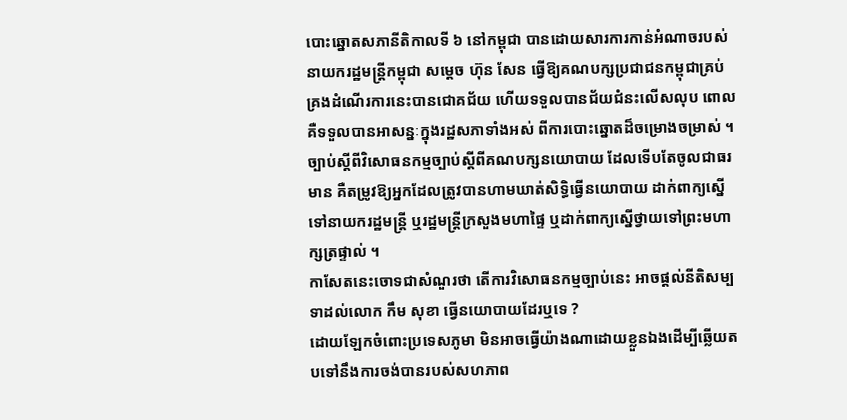បោះឆ្នោតសភានីតិកាលទី ៦ នៅកម្ពុជា បានដោយសារការកាន់អំណាចរបស់នាយករដ្ឋមន្ត្រីកម្ពុជា សម្ដេច ហ៊ុន សែន ធ្វើឱ្យគណបក្សប្រជាជនកម្ពុជាគ្រប់គ្រងដំណើរការនេះបានជោគជ័យ ហើយទទួលបានជ័យជំនះលើសលុប ពោលគឺទទួលបានអាសន្នៈក្នុងរដ្ឋសភាទាំងអស់ ពីការបោះឆ្នោតដ៏ចម្រោងចម្រាស់ ។
ច្បាប់ស្ដីពីវិសោធនកម្មច្បាប់ស្ដីពីគណបក្សនយោបាយ ដែលទើបតែចូលជាធរមាន គឺតម្រូវឱ្យអ្នកដែលត្រូវបានហាមឃាត់សិទ្ធិធ្វើនយោបាយ ដាក់ពាក្យស្នើទៅនាយករដ្ឋមន្ត្រី ឬរដ្ឋមន្ត្រីក្រសួងមហាផ្ទៃ ឬដាក់ពាក្យស្នើថ្វាយទៅព្រះមហាក្សត្រផ្ទាល់ ។
កាសែតនេះចោទជាសំណួរថា តើការវិសោធនកម្មច្បាប់នេះ អាចផ្ដល់នីតិសម្បទាដល់លោក កឹម សុខា ធ្វើនយោបាយដែរឬទេ ?
ដោយឡែកចំពោះប្រទេសភូមា មិនអាចធ្វើយ៉ាងណាដោយខ្លួនឯងដើម្បីឆ្លើយតបទៅនឹងការចង់បានរបស់សហភាព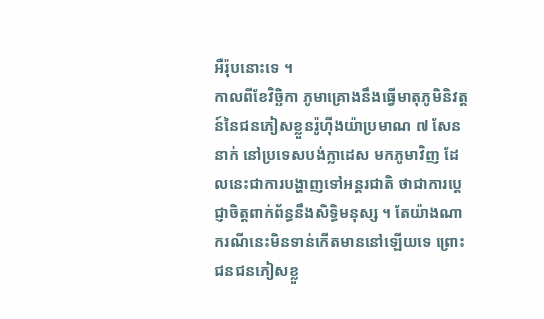អឺរ៉ុបនោះទេ ។
កាលពីខែវិច្ឆិកា ភូមាគ្រោងនឹងធ្វើមាតុភូមិនិវត្តន៍នៃជនភៀសខ្លួនរ៉ូហ៊ីងយ៉ាប្រមាណ ៧ សែននាក់ នៅប្រទេសបង់ក្លាដេស មកភូមាវិញ ដែលនេះជាការបង្ហាញទៅអន្តរជាតិ ថាជាការប្ដេជ្ញាចិត្តពាក់ព័ន្ធនឹងសិទ្ធិមនុស្ស ។ តែយ៉ាងណា ករណីនេះមិនទាន់កើតមាននៅឡើយទេ ព្រោះជនជនភៀសខ្លួ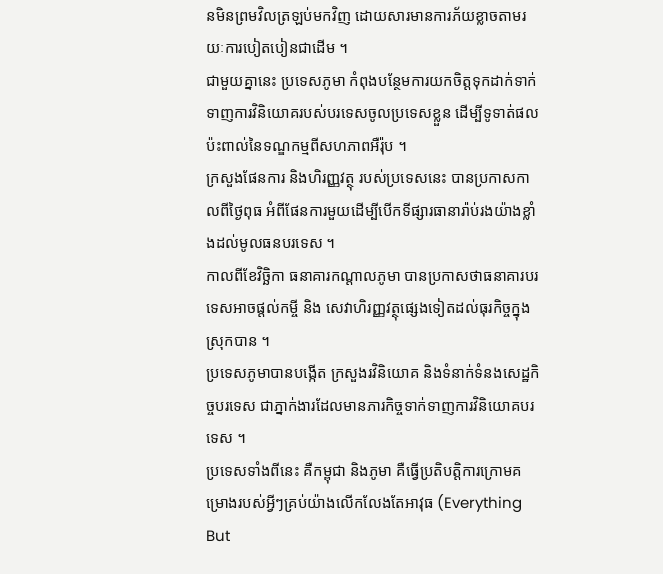នមិនព្រមវិលត្រឡប់មកវិញ ដោយសារមានការភ័យខ្លាចតាមរយៈការបៀតបៀនជាដើម ។
ជាមួយគ្នានេះ ប្រទេសភូមា កំពុងបន្ថែមការយកចិត្តទុកដាក់ទាក់ទាញការវិនិយោគរបស់បរទេសចូលប្រទេសខ្លួន ដើម្បីទូទាត់ផលប៉ះពាល់នៃទណ្ឌកម្មពីសហភាពអឺរ៉ុប ។
ក្រសួងផែនការ និងហិរញ្ញវត្ថុ របស់ប្រទេសនេះ បានប្រកាសកាលពីថ្ងៃពុធ អំពីផែនការមួយដើម្បីបើកទីផ្សារធានារ៉ាប់រងយ៉ាងខ្លាំងដល់មូលធនបរទេស ។
កាលពីខែវិច្ឆិកា ធនាគារកណ្តាលភូមា បានប្រកាសថាធនាគារបរទេសអាចផ្តល់កម្ចី និង សេវាហិរញ្ញវត្ថុផ្សេងទៀតដល់ធុរកិច្ចក្នុងស្រុកបាន ។
ប្រទេសភូមាបានបង្កើត ក្រសួងរវិនិយោគ និងទំនាក់ទំនងសេដ្ឋកិច្ចបរទេស ជាភ្នាក់ងារដែលមានភារកិច្ចទាក់ទាញការវិនិយោគបរទេស ។
ប្រទេសទាំងពីនេះ គឺកម្ពុជា និងភូមា គឺធ្វើប្រតិបត្តិការក្រោមគម្រោងរបស់អ្វីៗគ្រប់យ៉ាងលើកលែងតែអាវុធ (Everything But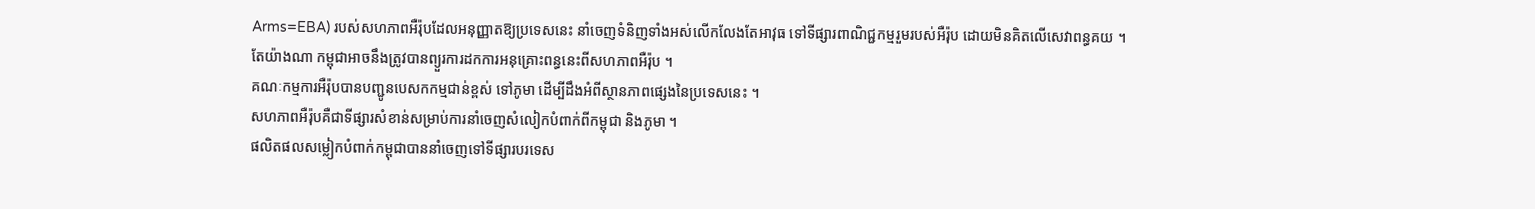Arms=EBA) របស់សហភាពអឺរ៉ុបដែលអនុញ្ញាតឱ្យប្រទេសនេះ នាំចេញទំនិញទាំងអស់លើកលែងតែអាវុធ ទៅទីផ្សារពាណិជ្ជកម្មរួមរបស់អឺរ៉ុប ដោយមិនគិតលើសេវាពន្ធគយ ។
តែយ៉ាងណា កម្ពុជាអាចនឹងត្រូវបានព្យួរការដកការអនុគ្រោះពន្ធនេះពីសហភាពអឺរ៉ុប ។
គណៈកម្មការអឺរ៉ុបបានបញ្ជូនបេសកកម្មជាន់ខ្ពស់ ទៅភូមា ដើម្បីដឹងអំពីស្ថានភាពផ្សេងនៃប្រទេសនេះ ។
សហភាពអឺរ៉ុបគឺជាទីផ្សារសំខាន់សម្រាប់ការនាំចេញសំលៀកបំពាក់ពីកម្ពុជា និងភូមា ។
ផលិតផលសម្លៀកបំពាក់កម្ពុជាបាននាំចេញទៅទីផ្សារបរទេស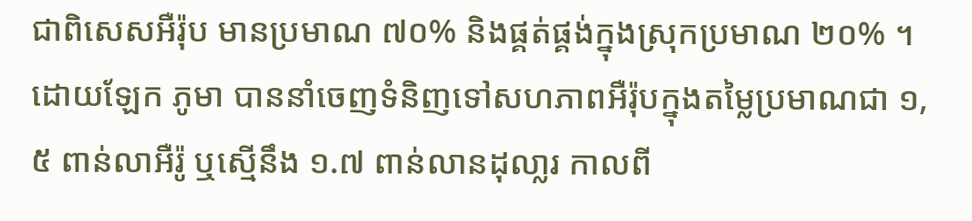ជាពិសេសអឺរ៉ុប មានប្រមាណ ៧០% និងផ្គត់ផ្គង់ក្នុងស្រុកប្រមាណ ២០% ។
ដោយឡែក ភូមា បាននាំចេញទំនិញទៅសហភាពអឺរ៉ុបក្នុងតម្លៃប្រមាណជា ១,៥ ពាន់លាអឺរ៉ូ ឬស្មើនឹង ១.៧ ពាន់លានដុលា្លរ កាលពី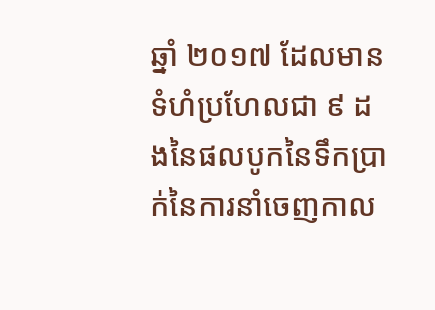ឆ្នាំ ២០១៧ ដែលមានទំហំប្រហែលជា ៩ ដងនៃផលបូកនៃទឹកប្រាក់នៃការនាំចេញកាល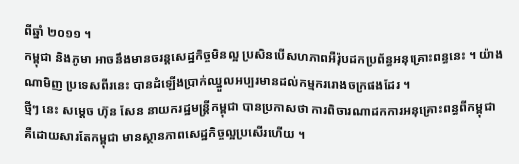ពីឆ្នាំ ២០១១ ។
កម្ពុជា និងភូមា អាចនឹងមានចរន្តសេដ្ឋកិច្ចមិនល្អ ប្រសិនបើសហភាពអឺរ៉ុបដកប្រព័ន្ធអនុគ្រោះពន្ធនេះ ។ យ៉ាងណាមិញ ប្រទេសពីរនេះ បានដំឡើងប្រាក់ឈ្នួលអប្បរមានដល់កម្មកររោងចក្រផងដែរ ។
ថ្មីៗ នេះ សម្ដេច ហ៊ុន សែន នាយករដ្ឋមន្ត្រីកម្ពុជា បានប្រកាសថា ការពិចារណាដកការអនុគ្រោះពន្ធពីកម្ពុជា គឺដោយសារតែកម្ពុជា មានស្ថានភាពសេដ្ឋកិច្ចល្អប្រសើរហើយ ។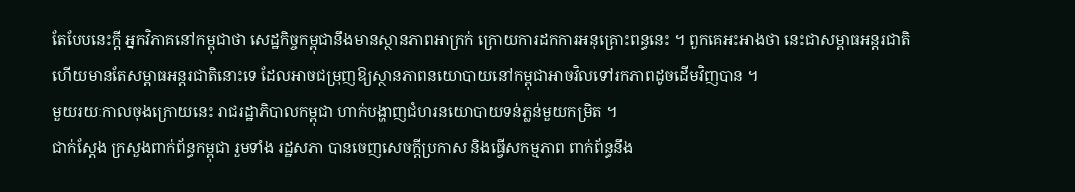តែបែបនេះក្ដី អ្នកវិភាគនៅកម្ពុជាថា សេដ្ឋកិច្ចកម្ពុជានឹងមានស្ថានភាពអាក្រក់ ក្រោយការដកការអនុគ្រោះពន្ធនេះ ។ ពួកគេអះអាងថា នេះជាសម្ពាធអន្តរជាតិ ហើយមានតែសម្ពាធអន្តរជាតិនោះទេ ដែលអាចជម្រុញឱ្យស្ថានភាពនយោបាយនៅកម្ពុជាអាចវិលទៅរកភាពដូចដើមវិញបាន ។
មួយរយៈកាលចុងក្រោយនេះ រាជរដ្ឋាភិបាលកម្ពុជា ហាក់បង្ហាញជំហរនយោបាយទន់ភ្លន់មួយកម្រិត ។
ជាក់ស្ដែង ក្រសួងពាក់ព័ន្ធកម្ពុជា រួមទាំង រដ្ឋសភា បានចេញសេចក្ដីប្រកាស និងធ្វើសកម្មភាព ពាក់ព័ន្ធនឹង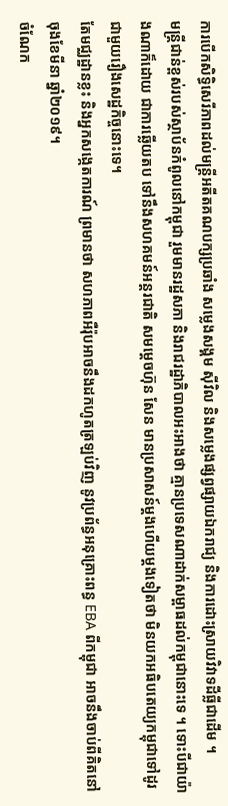ការបើកសិទ្ធិសេរីភាពដល់មន្ត្រីអតីតគណបក្សប្រឆាំង សម្លេងសង្គម ស៊ីវិល និងសម្លេងផ្សព្វផ្សាយឯករាជ្យ និងការដោះស្រាយវិវាទដីធ្លីជាដើម ។
មន្ត្រីជាន់ខ្ពស់របស់ស្ថាប័នកំពូលនៅកម្ពុជា រួមមានរដ្ឋសភា និងរាជរដ្ឋាភិបាលអះអាងថា គ្មានប្រទេសណាដាក់សម្ពាធដល់កម្ពុជានោះទេ ។ ទោះបីជាយ៉ាងណាក៏ដោយ ជាការឆ្លើយតប ទៅនឹងសហគមន៍អន្តរជាតិ សមម្ដេចហ៊ុន សែន មានប្រសាសន៍ម្ដងហើយម្ដងទៀតថា មិនយកអធិបតេយ្យកម្ពុជាទៅដូរជាមួយរឿងសេដ្ឋកិច្ចនោះទេ។
តែមជ្ឈដ្ឋានខ្លះ និងអ្នកសង្កេតការណ៍ ព្រមានថា សហភាពអឺរ៉ុបអាចនឹងដកហូតត្រឡប់វិញ នូវប្រព័ន្ធអនុគ្រោះពន្ធ EBA ពីកម្ពុជា អាចនឹងចាប់ពីគិតនៅចុងខែមីនា ឆ្នាំ២០១៩។
ចំណែក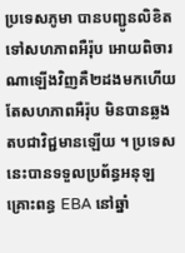ប្រទេសភូមា បានបញ្ជូនលិខិត ទៅសហភាពអឺរ៉ុប អោយពិចារណាឡើងវិញគឺ២ដងមកហើយ តែសហភាពអឺរ៉ុប មិនបានឆ្លងតបជាវិជ្ជមានឡើយ ។ ប្រទេសនេះបានទទួលប្រព័ន្ធអនុឡគ្រោះពន្ធ EBA នៅឆ្នាំ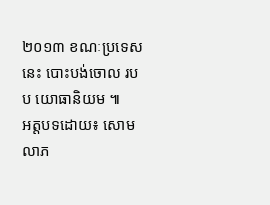២០១៣ ខណៈប្រទេសនេះ បោះបង់ចោល របប យោធានិយម ៕
អត្តបទដោយ៖ សោម លាភ